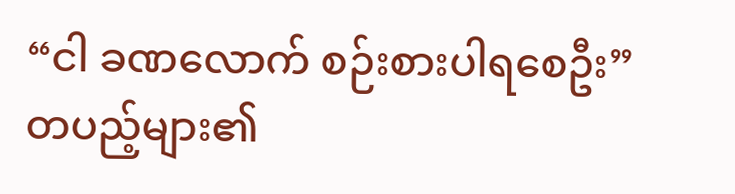“ငါ ခဏလောက် စဉ်းစားပါရစေဦး”
တပည့်များ၏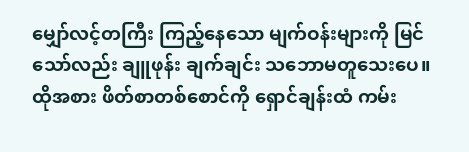မျှော်လင့်တကြီး ကြည့်နေသော မျက်ဝန်းများကို မြင်သော်လည်း ချူဖုန်း ချက်ချင်း သဘောမတူသေးပေ။ ထိုအစား ဖိတ်စာတစ်စောင်ကို ရှောင်ချန်းထံ ကမ်း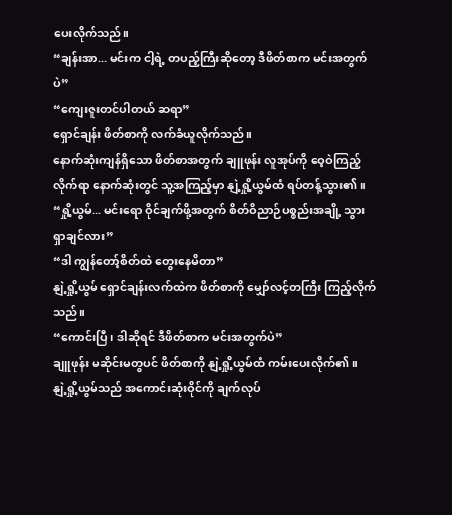ပေးလိုက်သည်။
“ချန်းအာ... မင်းက ငါ့ရဲ့ တပည့်ကြီးဆိုတော့ ဒီဖိတ်စာက မင်းအတွက်ပဲ”
“ကျေးဇူးတင်ပါတယ် ဆရာ”
ရှောင်ချန်း ဖိတ်စာကို လက်ခံယူလိုက်သည်။
နောက်ဆုံးကျန်ရှိသော ဖိတ်စာအတွက် ချူဖုန်း လူအုပ်ကို ဝေ့ဝဲကြည့်လိုက်ရာ နောက်ဆုံးတွင် သူ့အကြည့်မှာ နျဲ့ရှို့ယွမ်ထံ ရပ်တန့်သွား၏။
“ရှို့ယွမ်... မင်းရော ဝိုင်ချက်ဖို့အတွက် စိတ်ဝိညာဉ်ပစ္စည်းအချို့ သွားရှာချင်လား”
“ဒါ ကျွန်တော့်စိတ်ထဲ တွေးနေမိတာ”
နျဲ့ရှို့ယွမ် ရှောင်ချန်းလက်ထဲက ဖိတ်စာကို မျှော်လင့်တကြီး ကြည့်လိုက်သည်။
“ကောင်းပြီ၊ ဒါဆိုရင် ဒီဖိတ်စာက မင်းအတွက်ပဲ”
ချူဖုန်း မဆိုင်းမတွပင် ဖိတ်စာကို နျဲ့ရှို့ယွမ်ထံ ကမ်းပေးလိုက်၏။
နျဲ့ရှို့ယွမ်သည် အကောင်းဆုံးဝိုင်ကို ချက်လုပ်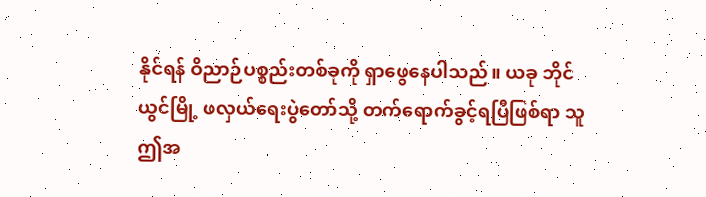နိုင်ရန် ဝိညာဉ်ပစ္စည်းတစ်ခုကို ရှာဖွေနေပါသည်။ ယခု ဘိုင်ယွင်မြို့ ဖလှယ်ရေးပွဲတော်သို့ တက်ရောက်ခွင့်ရပြီဖြစ်ရာ သူ ဤအ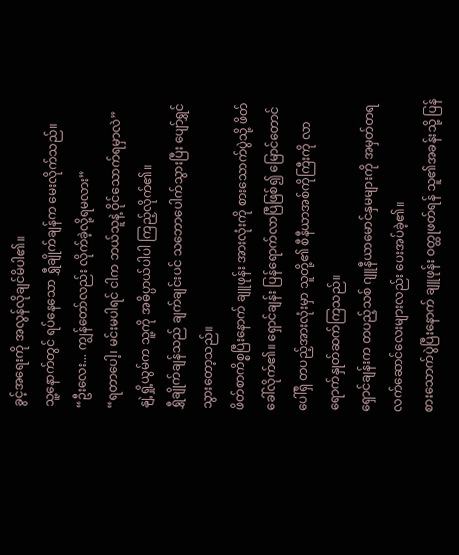ခွင့်အရေးကို အလွန်လိုချင်မိပါ၏။
သူ့နောက်တွင် ရပ်နေသော ရွှီချိုက်ချန်က မေးလိုက်သည်။
“ဦးလေး... ကျွန်တော်လည်း လိုက်ခဲ့လို့ရမလား”
“ရတာပေါ့၊ မင်းမပါရင် ငါက ဘယ်သူနဲ့ ဝိုင်သောက်ရမှာလဲ”
နျဲ့ရှို့ယွမ်က သူ့ကို အဓိပ္ပာယ်ပါပါ ကြည့်လိုက်၏။
ရွှီချိုက်ချန်သည် ချက်ချင်းပင် သဘောပေါက်သွားပြီး ပျော်ရွှင်သွားတော့သည်။
ဖိတ်စာကိစ္စပြီးနောက် ချူဖုန်း အားလုံးကို စားသောက်ပွဲသို့ ဖိတ်ခေါ်လိုက်၏။ ရှောင်ချန်း ပြန်ရောက်လာပြီဖြစ်၍ မြောင်တောင်ပေါ်ရှိ တပည့်အားလုံးမှာ သူတို့၏ စီနီယာအစ်ကိုကြီးကို လာရောက်နှုတ်ဆက်ကြသည်။
ရှောင်ချန်းက တပည့်သစ် ဂျူနီယာမောင်နှမများကို အမှတ်တရလက်ဆောင်လေးများလည်း ပေးအပ်ခဲ့၏။
စားသောက်ပွဲပြီးနောက် ချူဖုန်း ဝတ္ထုဖတ်ရန် သူ၏အခန်းသို့ ပြန်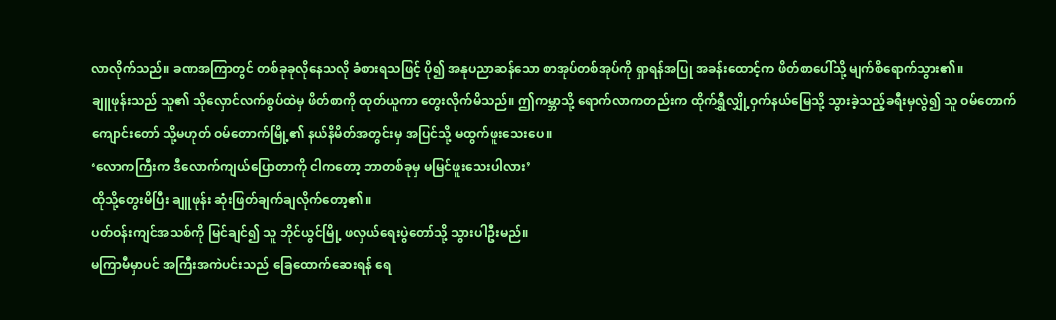လာလိုက်သည်။ ခဏအကြာတွင် တစ်ခုခုလိုနေသလို ခံစားရသဖြင့် ပို၍ အနုပညာဆန်သော စာအုပ်တစ်အုပ်ကို ရှာရန်အပြု အခန်းထောင့်က ဖိတ်စာပေါ်သို့ မျက်စိရောက်သွား၏။
ချူဖုန်းသည် သူ၏ သိုလှောင်လက်စွပ်ထဲမှ ဖိတ်စာကို ထုတ်ယူကာ တွေးလိုက်မိသည်။ ဤကမ္ဘာသို့ ရောက်လာကတည်းက ထိုက်ရွှီလျှို့ဝှက်နယ်မြေသို့ သွားခဲ့သည့်ခရီးမှလွဲ၍ သူ ဝမ်တောက် ကျောင်းတော် သို့မဟုတ် ဝမ်တောက်မြို့၏ နယ်နိမိတ်အတွင်းမှ အပြင်သို့ မထွက်ဖူးသေးပေ။
‘လောကကြီးက ဒီလောက်ကျယ်ပြောတာကို ငါကတော့ ဘာတစ်ခုမှ မမြင်ဖူးသေးပါလား’
ထိုသို့တွေးမိပြီး ချူဖုန်း ဆုံးဖြတ်ချက်ချလိုက်တော့၏။
ပတ်ဝန်းကျင်အသစ်ကို မြင်ချင်၍ သူ ဘိုင်ယွင်မြို့ ဖလှယ်ရေးပွဲတော်သို့ သွားပါဦးမည်။
မကြာမီမှာပင် အကြီးအကဲပင်းသည် ခြေထောက်ဆေးရန် ရေ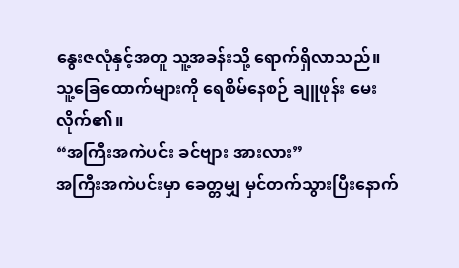နွေးဇလုံနှင့်အတူ သူ့အခန်းသို့ ရောက်ရှိလာသည်။
သူ့ခြေထောက်များကို ရေစိမ်နေစဉ် ချူဖုန်း မေးလိုက်၏။
“အကြီးအကဲပင်း ခင်ဗျား အားလား”
အကြီးအကဲပင်းမှာ ခေတ္တမျှ မှင်တက်သွားပြီးနောက်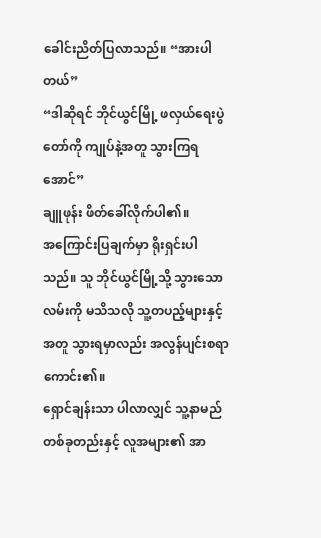ခေါင်းညိတ်ပြလာသည်။ “အားပါတယ်”
“ဒါဆိုရင် ဘိုင်ယွင်မြို့ ဖလှယ်ရေးပွဲတော်ကို ကျုပ်နဲ့အတူ သွားကြရအောင်”
ချူဖုန်း ဖိတ်ခေါ်လိုက်ပါ၏။
အကြောင်းပြချက်မှာ ရိုးရှင်းပါသည်။ သူ ဘိုင်ယွင်မြို့သို့ သွားသောလမ်းကို မသိသလို သူ့တပည့်များနှင့်အတူ သွားရမှာလည်း အလွန်ပျင်းစရာကောင်း၏။
ရှောင်ချန်းသာ ပါလာလျှင် သူ့နာမည်တစ်ခုတည်းနှင့် လူအများ၏ အာ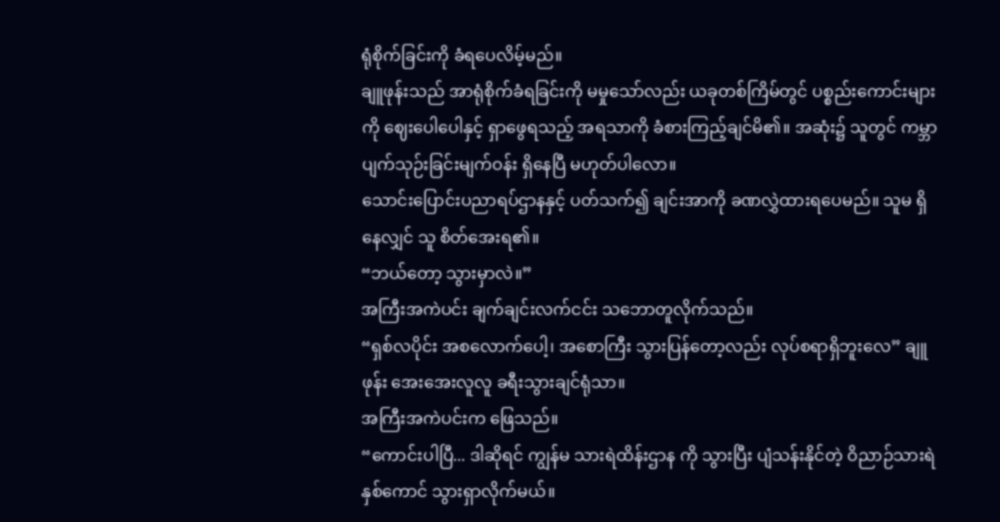ရုံစိုက်ခြင်းကို ခံရပေလိမ့်မည်။
ချူဖုန်းသည် အာရုံစိုက်ခံရခြင်းကို မမှုသော်လည်း ယခုတစ်ကြိမ်တွင် ပစ္စည်းကောင်းများကို ဈေးပေါပေါနှင့် ရှာဖွေရသည့် အရသာကို ခံစားကြည့်ချင်မိ၏။ အဆုံး၌ သူတွင် ကမ္ဘာပျက်သုဉ်းခြင်းမျက်ဝန်း ရှိနေပြီ မဟုတ်ပါလော။
သောင်းပြောင်းပညာရပ်ဌာနနှင့် ပတ်သက်၍ ချင်းအာကို ခဏလွှဲထားရပေမည်။ သူမ ရှိနေလျှင် သူ စိတ်အေးရ၏။
“ဘယ်တော့ သွားမှာလဲ။”
အကြီးအကဲပင်း ချက်ချင်းလက်ငင်း သဘောတူလိုက်သည်။
“ရှစ်လပိုင်း အစလောက်ပေါ့၊ အစောကြီး သွားပြန်တော့လည်း လုပ်စရာရှိဘူးလေ” ချူဖုန်း အေးအေးလူလူ ခရီးသွားချင်ရုံသာ။
အကြီးအကဲပင်းက ဖြေသည်။
“ကောင်းပါပြီ... ဒါဆိုရင် ကျွန်မ သားရဲထိန်းဌာန ကို သွားပြီး ပျံသန်းနိုင်တဲ့ ဝိညာဉ်သားရဲ နှစ်ကောင် သွားရှာလိုက်မယ်။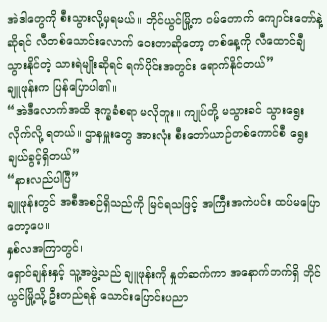အဲဒါတွေကို စီးသွားလို့မှရမယ်။ ဘိုင်ယွင်မြို့က ဝမ်တောက် ကျောင်းတော်နဲ့ဆိုရင် လီတစ်သောင်းလောက် ဝေးတာဆိုတော့ တစ်နေ့ကို လီထောင်ချီ သွားနိုင်တဲ့ သားရဲမျိုးဆိုရင် ရက်ပိုင်းအတွင်း ရောက်နိုင်တယ်”
ချူဖုန်းက ပြန်ပြောပါ၏။
“အဲဒီလောက်အထိ ဒုက္ခခံစရာ မလိုဘူး။ ကျုပ်တို့ မသွားခင် သွားရွေးလိုက်လို့ ရတယ်။ ဌာနမှူးတွေ အားလုံး စီးတော်ယာဉ်တစ်ကောင်စီ ရွေးချယ်ခွင့်ရှိတယ်”
“နားလည်ပါပြီ”
ချူဖုန်းတွင် အစီအစဉ်ရှိသည်ကို မြင်ရသဖြင့် အကြီးအကဲပင်း ထပ်မပြောတော့ပေ။
နှစ်လအကြာတွင်၊
ရှောင်ချန်းနှင့် သူ့အဖွဲ့သည် ချူဖုန်းကို နှုတ်ဆက်ကာ အနောက်ဘက်ရှိ ဘိုင်ယွင်မြို့သို့ ဦးတည်ရန် သောင်းပြောင်းပညာ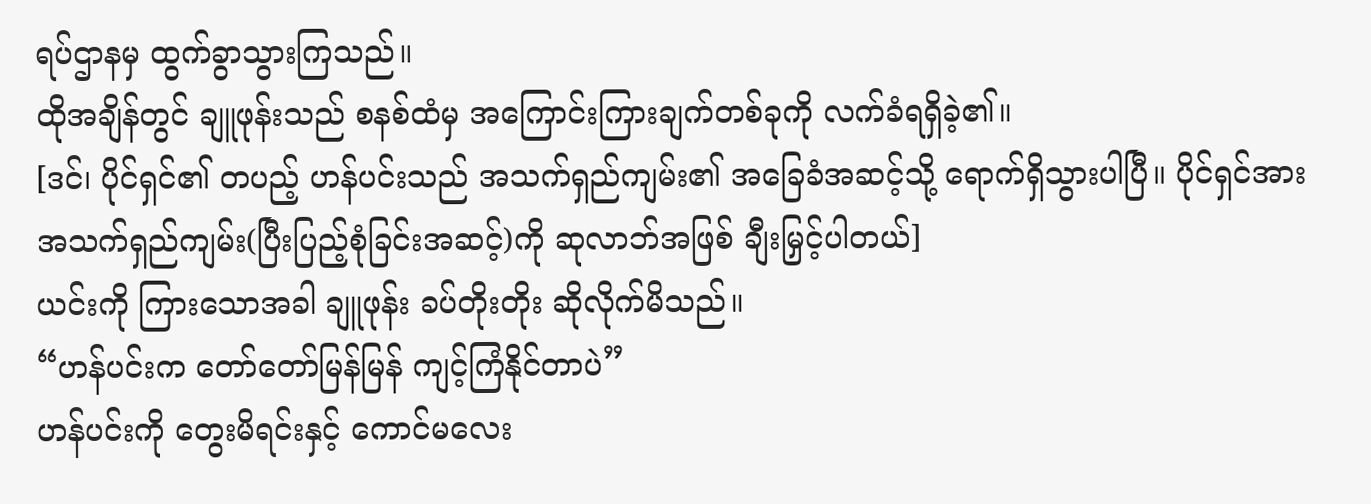ရပ်ဌာနမှ ထွက်ခွာသွားကြသည်။
ထိုအချိန်တွင် ချူဖုန်းသည် စနစ်ထံမှ အကြောင်းကြားချက်တစ်ခုကို လက်ခံရရှိခဲ့၏။
[ဒင်၊ ပိုင်ရှင်၏ တပည့် ဟန်ပင်းသည် အသက်ရှည်ကျမ်း၏ အခြေခံအဆင့်သို့ ရောက်ရှိသွားပါပြီ။ ပိုင်ရှင်အား အသက်ရှည်ကျမ်း(ပြီးပြည့်စုံခြင်းအဆင့်)ကို ဆုလာဘ်အဖြစ် ချီးမြှင့်ပါတယ်]
ယင်းကို ကြားသောအခါ ချူဖုန်း ခပ်တိုးတိုး ဆိုလိုက်မိသည်။
“ဟန်ပင်းက တော်တော်မြန်မြန် ကျင့်ကြံနိုင်တာပဲ”
ဟန်ပင်းကို တွေးမိရင်းနှင့် ကောင်မလေး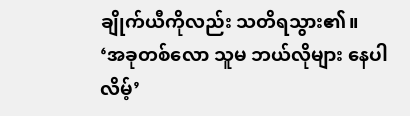ချိုက်ယီကိုလည်း သတိရသွား၏။
‘အခုတစ်လော သူမ ဘယ်လိုများ နေပါလိမ့်’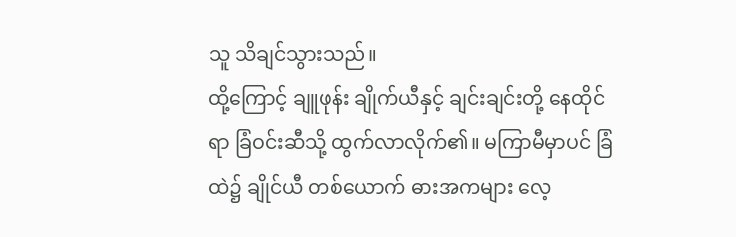သူ သိချင်သွားသည်။
ထို့ကြောင့် ချူဖုန်း ချိုက်ယီနှင့် ချင်းချင်းတို့ နေထိုင်ရာ ခြံဝင်းဆီသို့ ထွက်လာလိုက်၏။ မကြာမီမှာပင် ခြံထဲ၌ ချိုင်ယီ တစ်ယောက် ဓားအကများ လေ့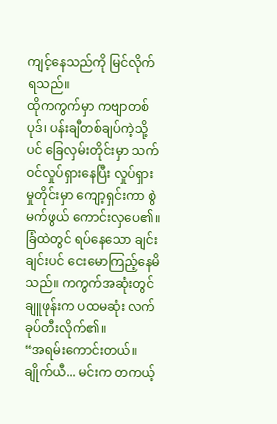ကျင့်နေသည်ကို မြင်လိုက်ရသည်။
ထိုကကွက်မှာ ကဗျာတစ်ပုဒ်၊ ပန်းချီတစ်ချပ်ကဲ့သို့ပင် ခြေလှမ်းတိုင်းမှာ သက်ဝင်လှုပ်ရှားနေပြီး လှုပ်ရှားမှုတိုင်းမှာ ကျော့ရှင်းကာ စွဲမက်ဖွယ် ကောင်းလှပေ၏။
ခြံထဲတွင် ရပ်နေသော ချင်းချင်းပင် ငေးမောကြည့်နေမိသည်။ ကကွက်အဆုံးတွင် ချူဖုန်းက ပထမဆုံး လက်ခုပ်တီးလိုက်၏။
“အရမ်းကောင်းတယ်။ချိုက်ယီ... မင်းက တကယ့်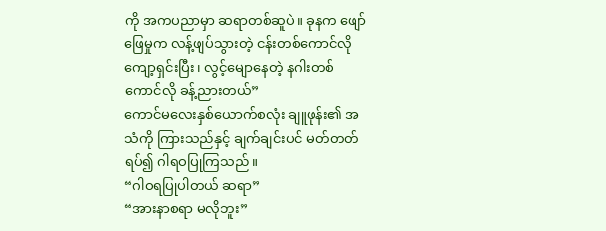ကို အကပညာမှာ ဆရာတစ်ဆူပဲ။ ခုနက ဖျော်ဖြေမှုက လန့်ဖျပ်သွားတဲ့ ငန်းတစ်ကောင်လို ကျော့ရှင်းပြီး၊ လွင့်မျောနေတဲ့ နဂါးတစ်ကောင်လို ခန့်ညားတယ်”
ကောင်မလေးနှစ်ယောက်စလုံး ချူဖုန်း၏ အသံကို ကြားသည်နှင့် ချက်ချင်းပင် မတ်တတ်ရပ်၍ ဂါရဝပြုကြသည်။
“ဂါဝရပြုပါတယ် ဆရာ”
“အားနာစရာ မလိုဘူး”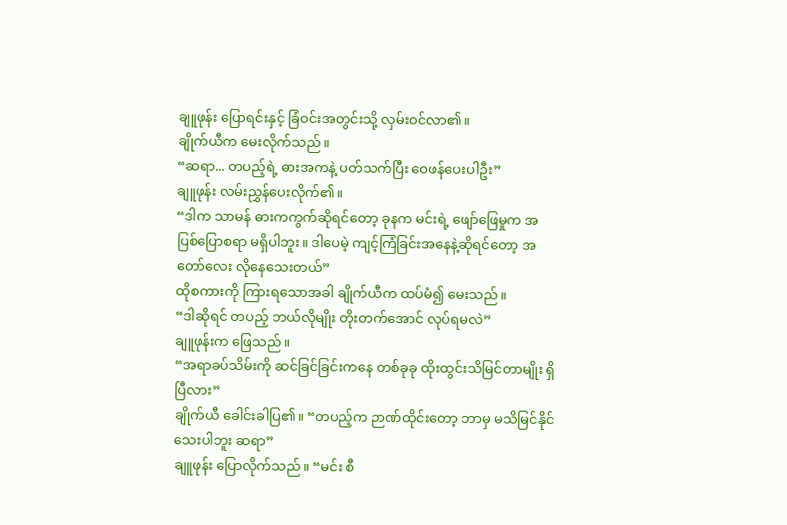ချူဖုန်း ပြောရင်းနှင့် ခြံဝင်းအတွင်းသို့ လှမ်းဝင်လာ၏။
ချိုက်ယီက မေးလိုက်သည်။
“ဆရာ... တပည့်ရဲ့ ဓားအကနဲ့ ပတ်သက်ပြီး ဝေဖန်ပေးပါဦး”
ချူဖုန်း လမ်းညွှန်ပေးလိုက်၏။
“ဒါက သာမန် ဓားကကွက်ဆိုရင်တော့ ခုနက မင်းရဲ့ ဖျော်ဖြေမှုက အပြစ်ပြောစရာ မရှိပါဘူး။ ဒါပေမဲ့ ကျင့်ကြံခြင်းအနေနဲ့ဆိုရင်တော့ အတော်လေး လိုနေသေးတယ်”
ထိုစကားကို ကြားရသောအခါ ချိုက်ယီက ထပ်မံ၍ မေးသည်။
“ဒါဆိုရင် တပည့် ဘယ်လိုမျိုး တိုးတက်အောင် လုပ်ရမလဲ”
ချူဖုန်းက ဖြေသည်။
“အရာခပ်သိမ်းကို ဆင်ခြင်ခြင်းကနေ တစ်ခုခု ထိုးထွင်းသိမြင်တာမျိုး ရှိပြီလား”
ချိုက်ယီ ခေါင်းခါပြ၏။ “တပည့်က ဉာဏ်ထိုင်းတော့ ဘာမှ မသိမြင်နိုင်သေးပါဘူး ဆရာ”
ချူဖုန်း ပြောလိုက်သည်။ “မင်း စီ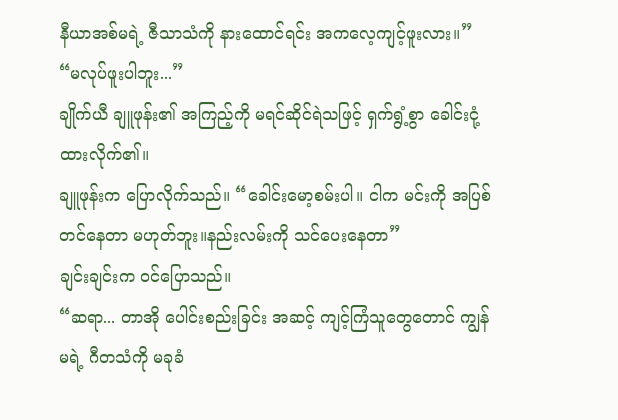နီယာအစ်မရဲ့ ဇီသာသံကို နားထောင်ရင်း အကလေ့ကျင့်ဖူးလား။”
“မလုပ်ဖူးပါဘူး...”
ချိုက်ယီ ချူဖုန်း၏ အကြည့်ကို မရင်ဆိုင်ရဲသဖြင့် ရှက်ရွံ့စွာ ခေါင်းငုံ့ထားလိုက်၏။
ချူဖုန်းက ပြောလိုက်သည်။ “ခေါင်းမော့စမ်းပါ။ ငါက မင်းကို အပြစ်တင်နေတာ မဟုတ်ဘူး။နည်းလမ်းကို သင်ပေးနေတာ”
ချင်းချင်းက ဝင်ပြောသည်။
“ဆရာ... တာအို ပေါင်းစည်းခြင်း အဆင့် ကျင့်ကြံသူတွေတောင် ကျွန်မရဲ့ ဂီတသံကို မခုခံ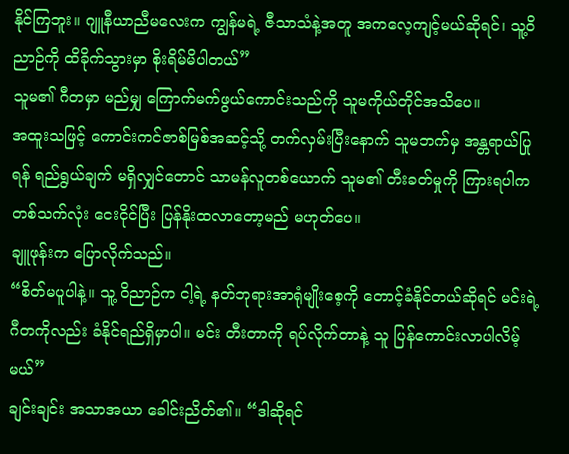နိုင်ကြဘူး။ ဂျူနီယာညီမလေးက ကျွန်မရဲ့ ဇီသာသံနဲ့အတူ အကလေ့ကျင့်မယ်ဆိုရင်၊ သူ့ဝိညာဉ်ကို ထိခိုက်သွားမှာ စိုးရိမ်မိပါတယ်”
သူမ၏ ဂီတမှာ မည်မျှ ကြောက်မက်ဖွယ်ကောင်းသည်ကို သူမကိုယ်တိုင်အသိပေ။
အထူးသဖြင့် ကောင်းကင်ဇာစ်မြစ်အဆင့်သို့ တက်လှမ်းပြီးနောက် သူမဘက်မှ အန္တရာယ်ပြုရန် ရည်ရွယ်ချက် မရှိလျှင်တောင် သာမန်လူတစ်ယောက် သူမ၏ တီးခတ်မှုကို ကြားရပါက တစ်သက်လုံး ငေးငိုင်ပြီး ပြန်နိုးထလာတော့မည် မဟုတ်ပေ။
ချူဖုန်းက ပြောလိုက်သည်။
“စိတ်မပူပါနဲ့။ သူ့ ဝိညာဉ်က ငါ့ရဲ့ နတ်ဘုရားအာရုံမျိုးစေ့ကို တောင့်ခံနိုင်တယ်ဆိုရင် မင်းရဲ့ ဂီတကိုလည်း ခံနိုင်ရည်ရှိမှာပါ။ မင်း တီးတာကို ရပ်လိုက်တာနဲ့ သူ ပြန်ကောင်းလာပါလိမ့်မယ်”
ချင်းချင်း အသာအယာ ခေါင်းညိတ်၏။ “ဒါဆိုရင်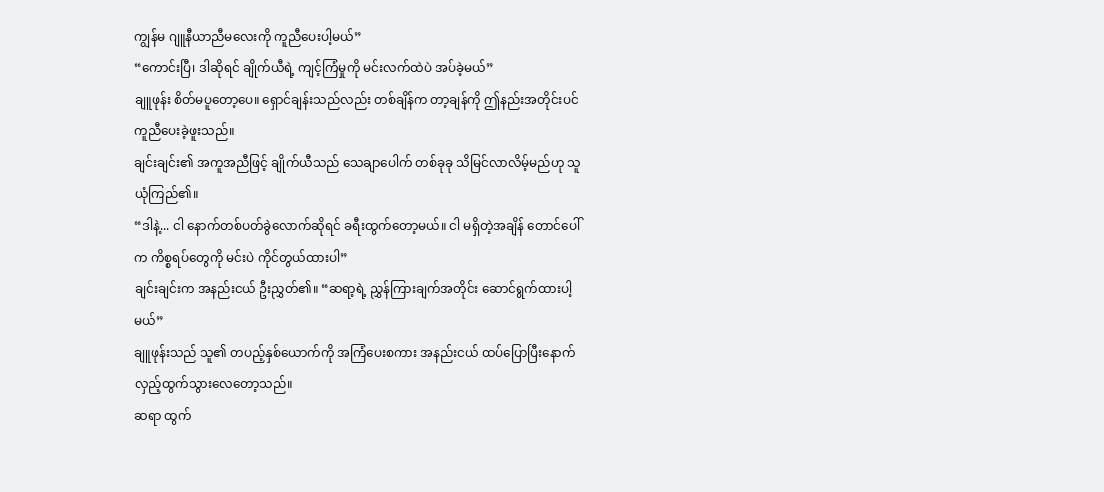ကျွန်မ ဂျူနီယာညီမလေးကို ကူညီပေးပါ့မယ်”
“ကောင်းပြီ၊ ဒါဆိုရင် ချိုက်ယီရဲ့ ကျင့်ကြံမှုကို မင်းလက်ထဲပဲ အပ်ခဲ့မယ်”
ချူဖုန်း စိတ်မပူတော့ပေ။ ရှောင်ချန်းသည်လည်း တစ်ချိန်က တာ့ချန်ကို ဤနည်းအတိုင်းပင် ကူညီပေးခဲ့ဖူးသည်။
ချင်းချင်း၏ အကူအညီဖြင့် ချိုက်ယီသည် သေချာပေါက် တစ်ခုခု သိမြင်လာလိမ့်မည်ဟု သူ ယုံကြည်၏။
“ဒါနဲ့... ငါ နောက်တစ်ပတ်ခွဲလောက်ဆိုရင် ခရီးထွက်တော့မယ်။ ငါ မရှိတဲ့အချိန် တောင်ပေါ်က ကိစ္စရပ်တွေကို မင်းပဲ ကိုင်တွယ်ထားပါ”
ချင်းချင်းက အနည်းငယ် ဦးညွှတ်၏။ “ဆရာ့ရဲ့ ညွှန်ကြားချက်အတိုင်း ဆောင်ရွက်ထားပါ့မယ်”
ချူဖုန်းသည် သူ၏ တပည့်နှစ်ယောက်ကို အကြံပေးစကား အနည်းငယ် ထပ်ပြောပြီးနောက် လှည့်ထွက်သွားလေတော့သည်။
ဆရာ ထွက်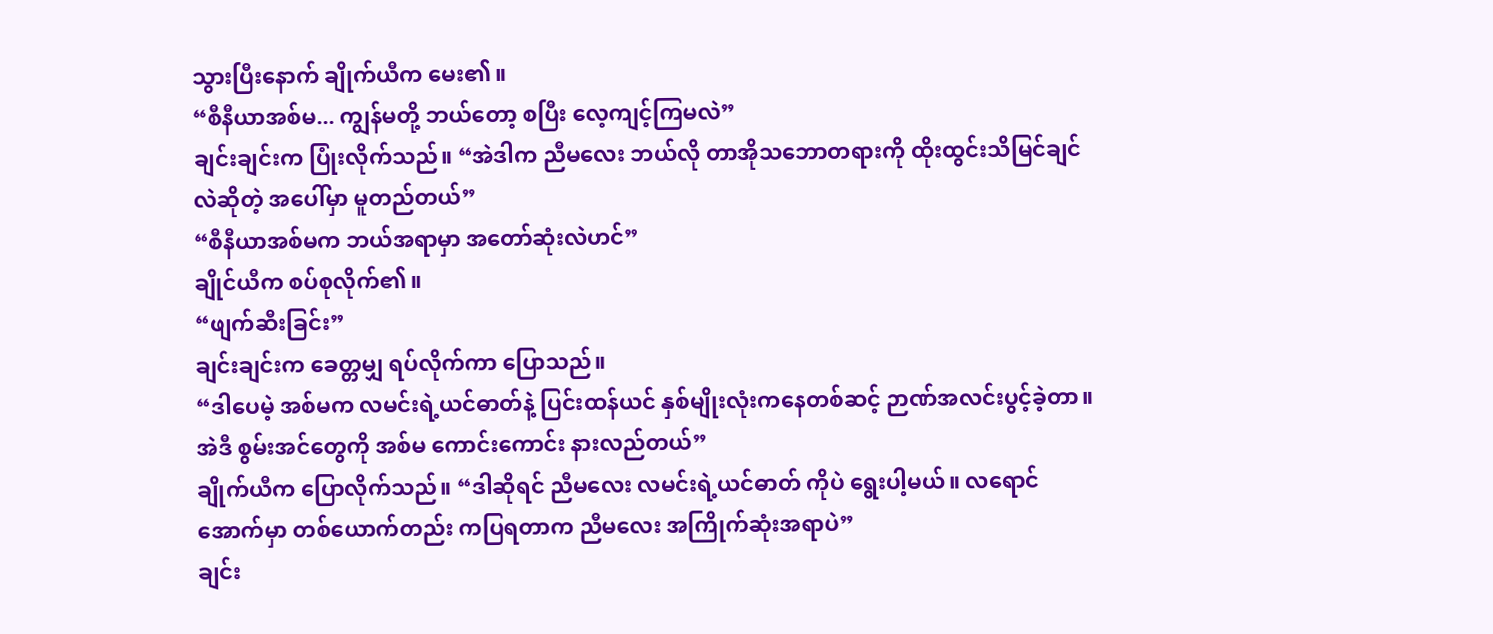သွားပြီးနောက် ချိုက်ယီက မေး၏။
“စီနီယာအစ်မ... ကျွန်မတို့ ဘယ်တော့ စပြီး လေ့ကျင့်ကြမလဲ”
ချင်းချင်းက ပြုံးလိုက်သည်။ “အဲဒါက ညီမလေး ဘယ်လို တာအိုသဘောတရားကို ထိုးထွင်းသိမြင်ချင်လဲဆိုတဲ့ အပေါ်မှာ မူတည်တယ်”
“စီနီယာအစ်မက ဘယ်အရာမှာ အတော်ဆုံးလဲဟင်”
ချိုင်ယီက စပ်စုလိုက်၏။
“ဖျက်ဆီးခြင်း”
ချင်းချင်းက ခေတ္တမျှ ရပ်လိုက်ကာ ပြောသည်။
“ဒါပေမဲ့ အစ်မက လမင်းရဲ့ယင်ဓာတ်နဲ့ ပြင်းထန်ယင် နှစ်မျိုးလုံးကနေတစ်ဆင့် ဉာဏ်အလင်းပွင့်ခဲ့တာ။ အဲဒီ စွမ်းအင်တွေကို အစ်မ ကောင်းကောင်း နားလည်တယ်”
ချိုက်ယီက ပြောလိုက်သည်။ “ဒါဆိုရင် ညီမလေး လမင်းရဲ့ယင်ဓာတ် ကိုပဲ ရွေးပါ့မယ်။ လရောင်အောက်မှာ တစ်ယောက်တည်း ကပြရတာက ညီမလေး အကြိုက်ဆုံးအရာပဲ”
ချင်း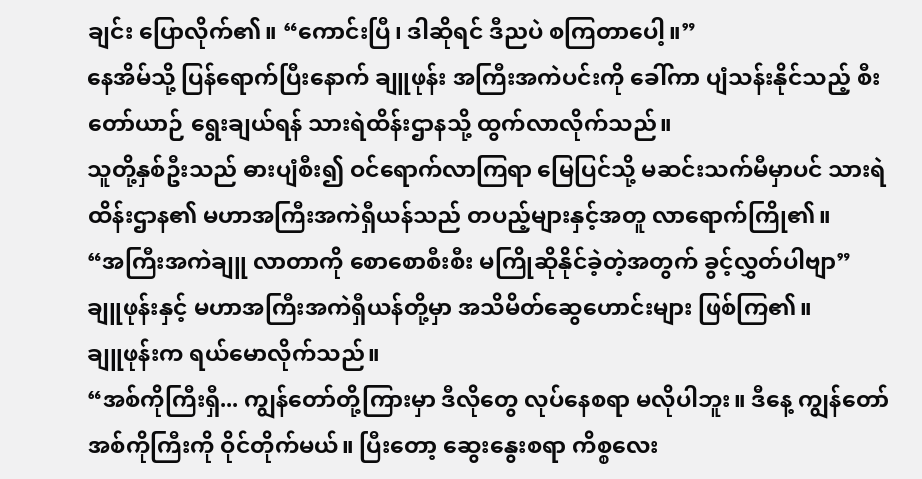ချင်း ပြောလိုက်၏။ “ကောင်းပြီ၊ ဒါဆိုရင် ဒီညပဲ စကြတာပေါ့။”
နေအိမ်သို့ ပြန်ရောက်ပြီးနောက် ချူဖုန်း အကြီးအကဲပင်းကို ခေါ်ကာ ပျံသန်းနိုင်သည့် စီးတော်ယာဉ် ရွေးချယ်ရန် သားရဲထိန်းဌာနသို့ ထွက်လာလိုက်သည်။
သူတို့နှစ်ဦးသည် ဓားပျံစီး၍ ဝင်ရောက်လာကြရာ မြေပြင်သို့ မဆင်းသက်မီမှာပင် သားရဲထိန်းဌာန၏ မဟာအကြီးအကဲရှီယန်သည် တပည့်များနှင့်အတူ လာရောက်ကြို၏။
“အကြီးအကဲချူ လာတာကို စောစောစီးစီး မကြိုဆိုနိုင်ခဲ့တဲ့အတွက် ခွင့်လွှတ်ပါဗျာ”
ချူဖုန်းနှင့် မဟာအကြီးအကဲရှီယန်တို့မှာ အသိမိတ်ဆွေဟောင်းများ ဖြစ်ကြ၏။
ချူဖုန်းက ရယ်မောလိုက်သည်။
“အစ်ကိုကြီးရှီ... ကျွန်တော်တို့ကြားမှာ ဒီလိုတွေ လုပ်နေစရာ မလိုပါဘူး။ ဒီနေ့ ကျွန်တော် အစ်ကိုကြီးကို ဝိုင်တိုက်မယ်။ ပြီးတော့ ဆွေးနွေးစရာ ကိစ္စလေး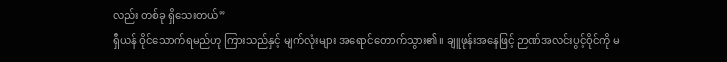လည်း တစ်ခု ရှိသေးတယ်”
ရှီယန် ဝိုင်သောက်ရမည်ဟု ကြားသည်နှင့် မျက်လုံးများ အရောင်တောက်သွား၏။ ချူဖုန်းအနေဖြင့် ဉာဏ်အလင်းပွင့်ဝိုင်ကို မ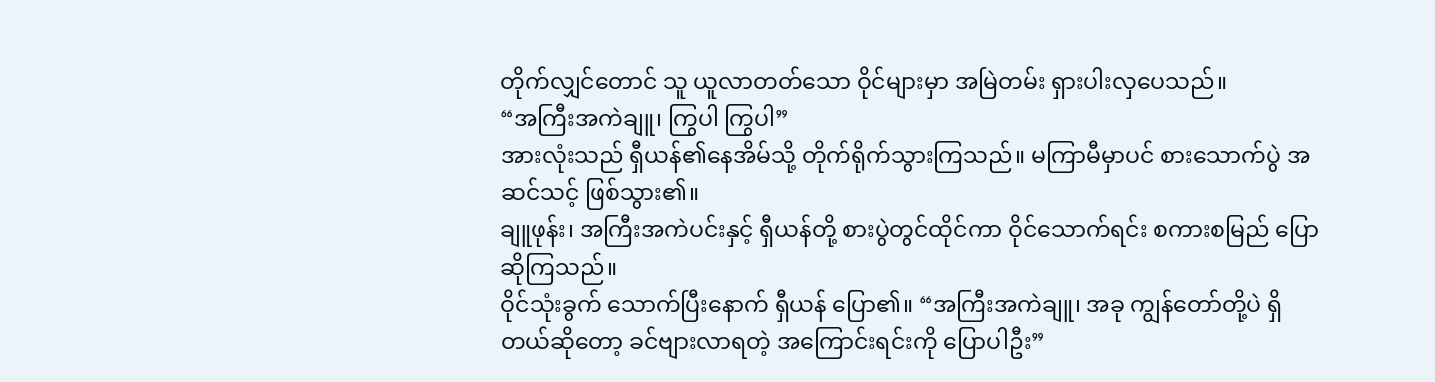တိုက်လျှင်တောင် သူ ယူလာတတ်သော ဝိုင်များမှာ အမြဲတမ်း ရှားပါးလှပေသည်။
“အကြီးအကဲချူ၊ ကြွပါ ကြွပါ”
အားလုံးသည် ရှီယန်၏နေအိမ်သို့ တိုက်ရိုက်သွားကြသည်။ မကြာမီမှာပင် စားသောက်ပွဲ အဆင်သင့် ဖြစ်သွား၏။
ချူဖုန်း၊ အကြီးအကဲပင်းနှင့် ရှီယန်တို့ စားပွဲတွင်ထိုင်ကာ ဝိုင်သောက်ရင်း စကားစမြည် ပြောဆိုကြသည်။
ဝိုင်သုံးခွက် သောက်ပြီးနောက် ရှီယန် ပြော၏။ “အကြီးအကဲချူ၊ အခု ကျွန်တော်တို့ပဲ ရှိတယ်ဆိုတော့ ခင်ဗျားလာရတဲ့ အကြောင်းရင်းကို ပြောပါဦး”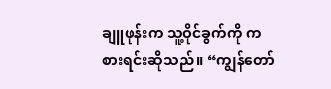ချူဖုန်းက သူ့ဝိုင်ခွက်ကို ကစားရင်းဆိုသည်။ “ကျွန်တော်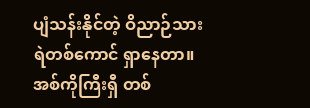ပျံသန်းနိုင်တဲ့ ဝိညာဉ်သားရဲတစ်ကောင် ရှာနေတာ။ အစ်ကိုကြီးရှီ တစ်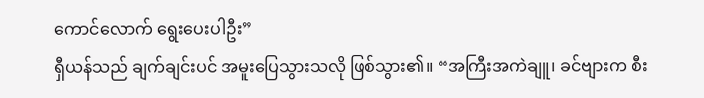ကောင်လောက် ရွေးပေးပါဦး”
ရှီယန်သည် ချက်ချင်းပင် အမူးပြေသွားသလို ဖြစ်သွား၏။ “အကြီးအကဲချူ၊ ခင်ဗျားက စီး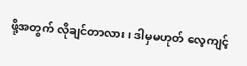ဖို့အတွက် လိုချင်တာလား၊ ဒါမှမဟုတ် လေ့ကျင့်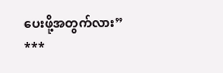ပေးဖို့အတွက်လား”
***